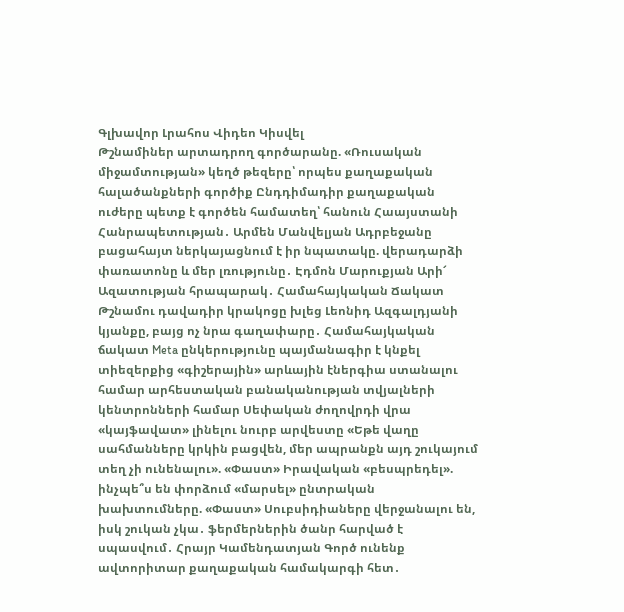Գլխավոր Լրահոս Վիդեո Կիսվել
Թշնամիներ արտադրող գործարանը. «Ռուսական միջամտության» կեղծ թեզերը՝ որպես քաղաքական հալածանքների գործիք Ընդդիմադիր քաղաքական ուժերը պետք է գործեն համատեղ՝ հանուն Հաայստանի Հանրապետության․ Արմեն Մանվելյան Ադրբեջանը բացահայտ ներկայացնում է իր նպատակը. վերադարձի փառատոնը և մեր լռությունը․ Էդմոն Մարուքյան Արի՜ Ազատության հրապարակ․ Համահայկական Ճակատ Թշնամու դավադիր կրակոցը խլեց Լեոնիդ Ազգալդյանի կյանքը, բայց ոչ նրա գաղափարը․ Համահայկական ճակատ Meta ընկերությունը պայմանագիր է կնքել տիեզերքից «գիշերային» արևային էներգիա ստանալու համար արհեստական բանականության տվյալների կենտրոնների համար Սեփական ժողովրդի վրա «կայֆավատ» լինելու նուրբ արվեստը «Եթե վաղը սահմանները կրկին բացվեն, մեր ապրանքն այդ շուկայում տեղ չի ունենալու». «Փաստ» Իրավական «բեսպրեդել». ինչպե՞ս են փորձում «մարսել» ընտրական խախտումները. «Փաստ» Սուբսիդիաները վերջանալու են, իսկ շուկան չկա․ ֆերմերներին ծանր հարված է սպասվում․ Հրայր Կամենդատյան Գործ ունենք ավտորիտար քաղաքական համակարգի հետ․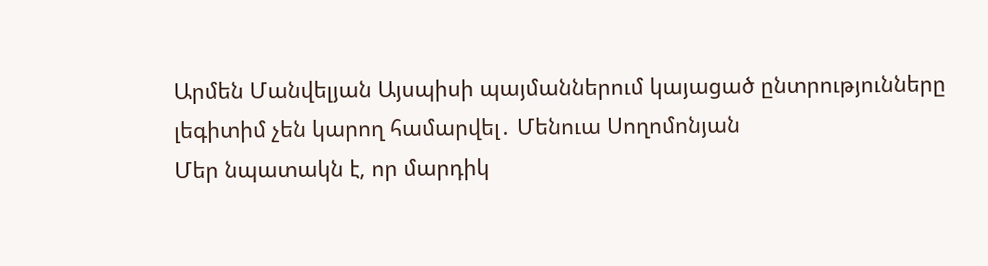Արմեն Մանվելյան Այսպիսի պայմաններում կայացած ընտրությունները լեգիտիմ չեն կարող համարվել․ Մենուա Սողոմոնյան
Մեր նպատակն է, որ մարդիկ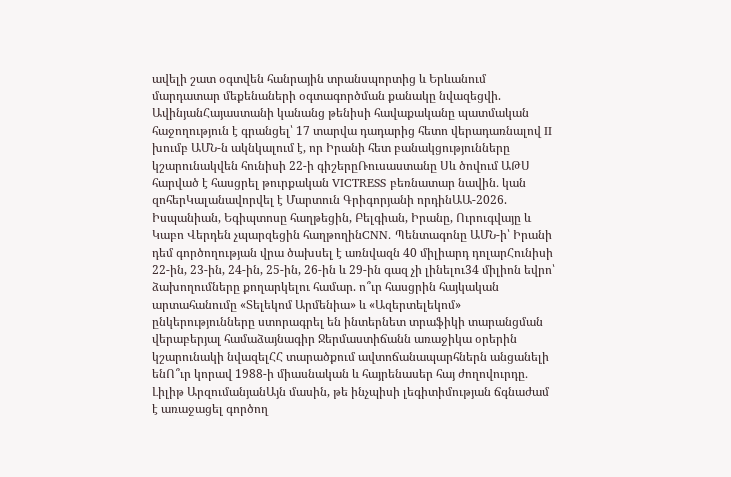ավելի շատ օգտվեն հանրային տրանսպորտից և Երևանում մարդատար մեքենաների օգտագործման քանակը նվազեցվի. ԱվինյանՀայաստանի կանանց թենիսի հավաքականը պատմական հաջողություն է գրանցել՝ 17 տարվա դադարից հետո վերադառնալով II խումբ ԱՄՆ-ն ակնկալում է, որ Իրանի հետ բանակցությունները կշարունակվեն հունիսի 22-ի գիշերըՌուսաստանը Սև ծովում ԱԹՍ հարված է հասցրել թուրքական VICTRESS բեռնատար նավին․ կան զոհերԿալանավորվել է Մարտուն Գրիգորյանի որդինԱԱ-2026. Իսպանիան, Եգիպտոսը հաղթեցին, Բելգիան, Իրանը, Ուրուգվայը և Կաբո Վերդեն չպարզեցին հաղթողինCNN. Պենտագոնը ԱՄՆ-ի՝ Իրանի դեմ գործողության վրա ծախսել է առնվազն 40 միլիարդ դոլարՀունիսի 22-ին, 23-ին, 24-ին, 25-ին, 26-ին և 29-ին գազ չի լինելու34 միլիոն եվրո՝ ձախողումները քողարկելու համար. ո՞ւր հասցրին հայկական արտահանումը «Տելեկոմ Արմենիա» և «Ազերտելեկոմ» ընկերությունները ստորագրել են ինտերնետ տրաֆիկի տարանցման վերաբերյալ համաձայնագիր Ջերմաստիճանն առաջիկա օրերին կշարունակի նվազելՀՀ տարածքում ավտոճանապարհներն անցանելի ենՈ՞ւր կորավ 1988-ի միասնական և հայրենասեր հայ ժողովուրդը․ Լիլիթ ԱրզումանյանԱյն մասին, թե ինչպիսի լեգիտիմության ճգնաժամ է առաջացել գործող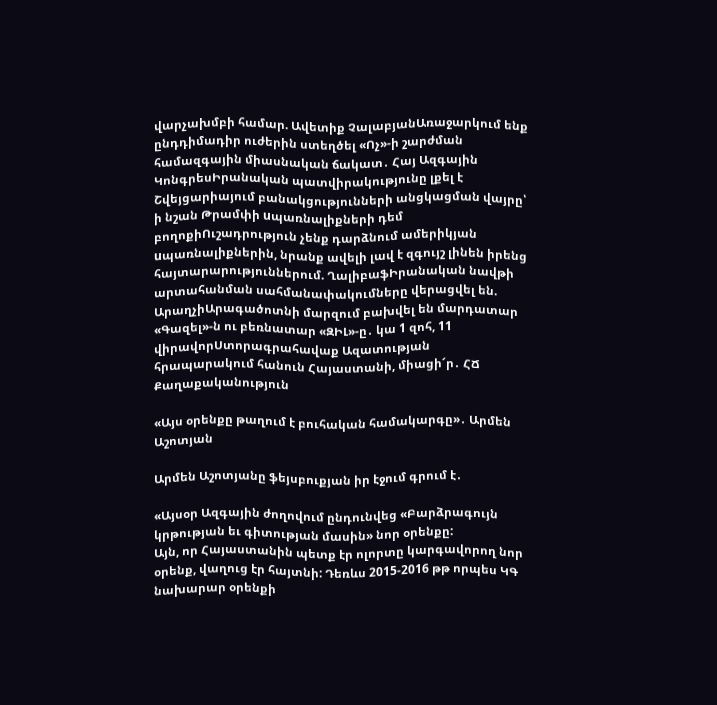վարչախմբի համար. Ավետիք ՉալաբյանԱռաջարկում ենք ընդդիմադիր ուժերին ստեղծել «Ոչ»-ի շարժման համազգային միասնական ճակատ․ Հայ Ազգային ԿոնգրեսԻրանական պատվիրակությունը լքել է Շվեյցարիայում բանակցությունների անցկացման վայրը՝ ի նշան Թրամփի uպառնալիքների դեմ բողոքիՈւշադրություն չենք դարձնում ամերիկյան uպառնալիքներին, նրանք ավելի լավ է զգույշ լինեն իրենց հայտարարություններում. ՂալիբաֆԻրանական նավթի արտահանման սահմանափակումները վերացվել են. ԱրաղչիԱրագածոտնի մարզում բախվել են մարդատար «Գազել»-ն ու բեռնատար «ԶԻԼ»-ը․ կա 1 զոհ, 11 վիրավորՍտորագրահավաք Ազատության հրապարակում հանուն Հայաստանի, միացի՜ր․ ՀՃ
Քաղաքականություն

«Այս օրենքը թաղում է բուհական համակարգը»․ Արմեն Աշոտյան

Արմեն Աշոտյանը ֆեյսբուքյան իր էջում գրում է․

«Այսօր Ազգային ժողովում ընդունվեց «Բարձրագույն կրթության եւ գիտության մասին» նոր օրենքը:
Այն, որ Հայաստանին պետք էր ոլորտը կարգավորող նոր օրենք, վաղուց էր հայտնի: Դեռևս 2015-2016 թթ որպես ԿԳ նախարար օրենքի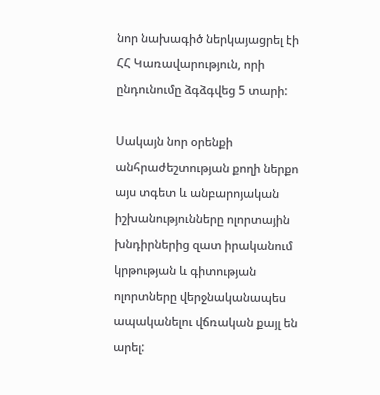նոր նախագիծ ներկայացրել էի ՀՀ Կառավարություն, որի ընդունումը ձգձգվեց 5 տարի:

Սակայն նոր օրենքի անհրաժեշտության քողի ներքո այս տգետ և անբարոյական իշխանությունները ոլորտային խնդիրներից զատ իրականում կրթության և գիտության ոլորտները վերջնականապես ապականելու վճռական քայլ են արել: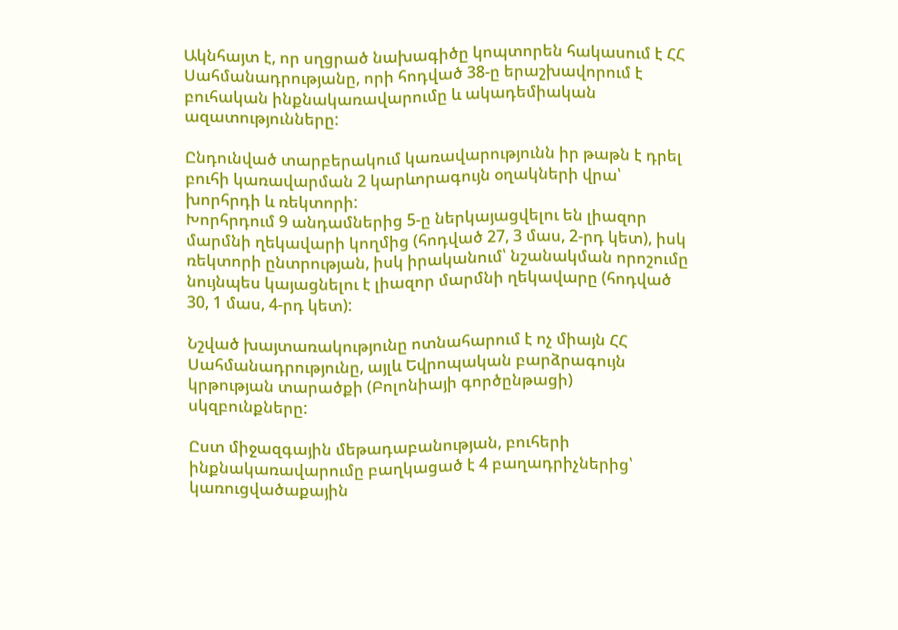Ակնհայտ է, որ սղցրած նախագիծը կոպտորեն հակասում է ՀՀ Սահմանադրությանը, որի հոդված 38-ը երաշխավորում է բուհական ինքնակառավարումը և ակադեմիական ազատությունները:

Ընդունված տարբերակում կառավարությունն իր թաթն է դրել բուհի կառավարման 2 կարևորագույն օղակների վրա՝ խորհրդի և ռեկտորի:
Խորհրդում 9 անդամներից 5-ը ներկայացվելու են լիազոր մարմնի ղեկավարի կողմից (հոդված 27, 3 մաս, 2-րդ կետ), իսկ ռեկտորի ընտրության, իսկ իրականում՝ նշանակման որոշումը նույնպես կայացնելու է լիազոր մարմնի ղեկավարը (հոդված 30, 1 մաս, 4-րդ կետ):

Նշված խայտառակությունը ոտնահարում է ոչ միայն ՀՀ Սահմանադրությունը, այլև Եվրոպական բարձրագույն կրթության տարածքի (Բոլոնիայի գործընթացի) սկզբունքները:

Ըստ միջազգային մեթադաբանության, բուհերի ինքնակառավարումը բաղկացած է 4 բաղադրիչներից՝ կառուցվածաքային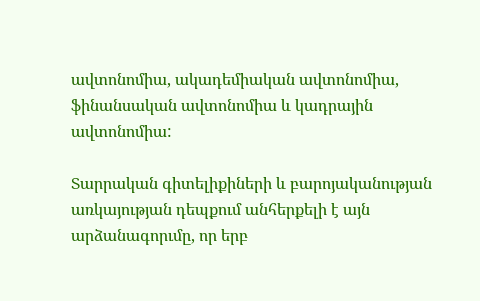ավտոնոմիա, ակադեմիական ավտոնոմիա, ֆինանսական ավտոնոմիա և կադրային ավտոնոմիա:

Տարրական գիտելիքիների և բարոյականության առկայության դեպքում անհերքելի է այն արձանագորւմը, որ երբ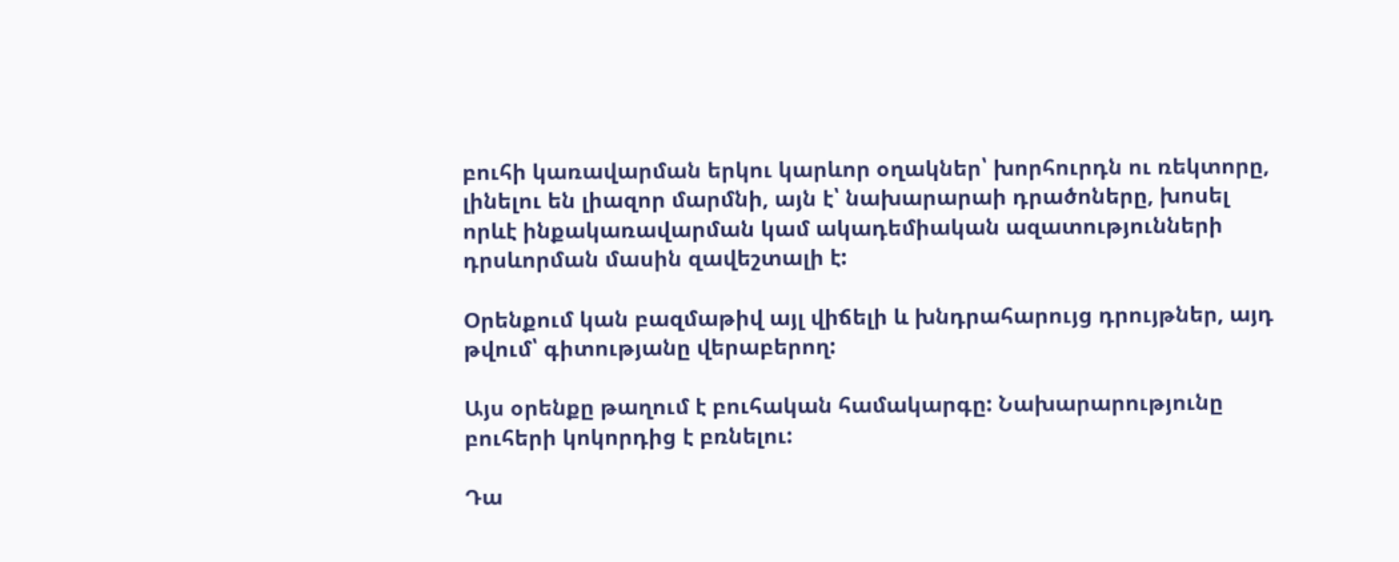բուհի կառավարման երկու կարևոր օղակներ՝ խորհուրդն ու ռեկտորը, լինելու են լիազոր մարմնի, այն է՝ նախարարաի դրածոները, խոսել որևէ ինքակառավարման կամ ակադեմիական ազատությունների դրսևորման մասին զավեշտալի է:

Օրենքում կան բազմաթիվ այլ վիճելի և խնդրահարույց դրույթներ, այդ թվում՝ գիտությանը վերաբերող:

Այս օրենքը թաղում է բուհական համակարգը: Նախարարությունը բուհերի կոկորդից է բռնելու:

Դա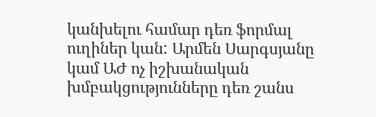կանխելու համար դեռ ֆորմալ ուղիներ կան: Արմեն Սարգսյանը կամ ԱԺ ոչ իշխանական խմբակցությունները դեռ շանս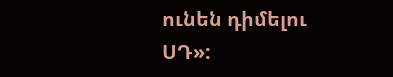ունեն դիմելու ՍԴ»: